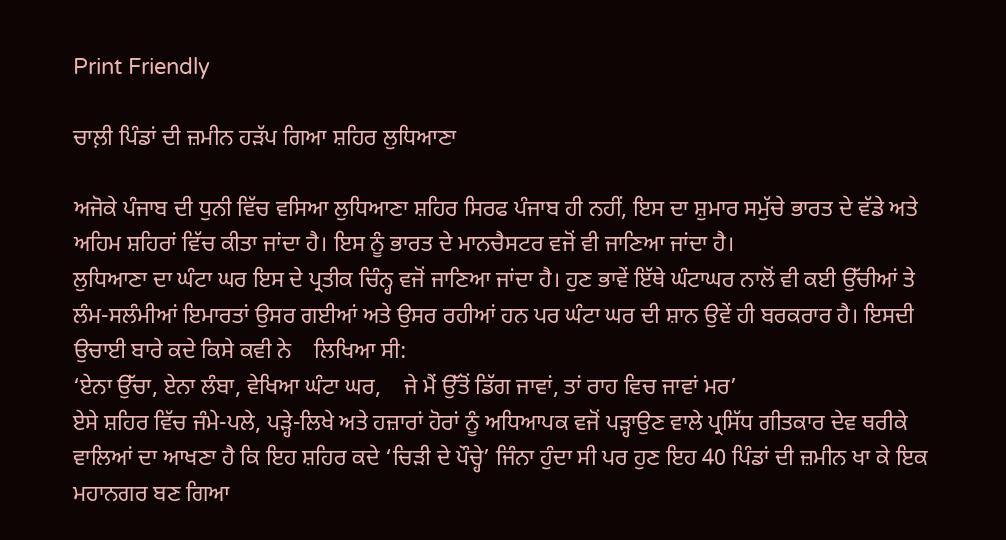Print Friendly

ਚਾਲ਼ੀ ਪਿੰਡਾਂ ਦੀ ਜ਼ਮੀਨ ਹੜੱਪ ਗਿਆ ਸ਼ਹਿਰ ਲੁਧਿਆਣਾ

ਅਜੋਕੇ ਪੰਜਾਬ ਦੀ ਧੁਨੀ ਵਿੱਚ ਵਸਿਆ ਲੁਧਿਆਣਾ ਸ਼ਹਿਰ ਸਿਰਫ ਪੰਜਾਬ ਹੀ ਨਹੀਂ, ਇਸ ਦਾ ਸ਼ੁਮਾਰ ਸਮੁੱਚੇ ਭਾਰਤ ਦੇ ਵੱਡੇ ਅਤੇ ਅਹਿਮ ਸ਼ਹਿਰਾਂ ਵਿੱਚ ਕੀਤਾ ਜਾਂਦਾ ਹੈ। ਇਸ ਨੂੰ ਭਾਰਤ ਦੇ ਮਾਨਚੈਸਟਰ ਵਜੋਂ ਵੀ ਜਾਣਿਆ ਜਾਂਦਾ ਹੈ।
ਲੁਧਿਆਣਾ ਦਾ ਘੰਟਾ ਘਰ ਇਸ ਦੇ ਪ੍ਰਤੀਕ ਚਿੰਨ੍ਹ ਵਜੋਂ ਜਾਣਿਆ ਜਾਂਦਾ ਹੈ। ਹੁਣ ਭਾਵੇਂ ਇੱਥੇ ਘੰਟਾਘਰ ਨਾਲੋਂ ਵੀ ਕਈ ਉੱਚੀਆਂ ਤੇ ਲੰਮ-ਸਲੰਮੀਆਂ ਇਮਾਰਤਾਂ ਉਸਰ ਗਈਆਂ ਅਤੇ ਉਸਰ ਰਹੀਆਂ ਹਨ ਪਰ ਘੰਟਾ ਘਰ ਦੀ ਸ਼ਾਨ ਉਵੇਂ ਹੀ ਬਰਕਰਾਰ ਹੈ। ਇਸਦੀ ਉਚਾਈ ਬਾਰੇ ਕਦੇ ਕਿਸੇ ਕਵੀ ਨੇ    ਲਿਖਿਆ ਸੀ:
‘ਏਨਾ ਉੱਚਾ, ਏਨਾ ਲੰਬਾ, ਵੇਖਿਆ ਘੰਟਾ ਘਰ,    ਜੇ ਮੈਂ ਉੱਤੋਂ ਡਿੱਗ ਜਾਵਾਂ, ਤਾਂ ਰਾਹ ਵਿਚ ਜਾਵਾਂ ਮਰ’
ਏਸੇ ਸ਼ਹਿਰ ਵਿੱਚ ਜੰਮੇ-ਪਲੇ, ਪੜ੍ਹੇ-ਲਿਖੇ ਅਤੇ ਹਜ਼ਾਰਾਂ ਹੋਰਾਂ ਨੂੰ ਅਧਿਆਪਕ ਵਜੋਂ ਪੜ੍ਹਾਉਣ ਵਾਲੇ ਪ੍ਰਸਿੱਧ ਗੀਤਕਾਰ ਦੇਵ ਥਰੀਕੇ ਵਾਲਿਆਂ ਦਾ ਆਖਣਾ ਹੈ ਕਿ ਇਹ ਸ਼ਹਿਰ ਕਦੇ ‘ਚਿੜੀ ਦੇ ਪੌਚ੍ਹੇ’ ਜਿੰਨਾ ਹੁੰਦਾ ਸੀ ਪਰ ਹੁਣ ਇਹ 40 ਪਿੰਡਾਂ ਦੀ ਜ਼ਮੀਨ ਖਾ ਕੇ ਇਕ ਮਹਾਨਗਰ ਬਣ ਗਿਆ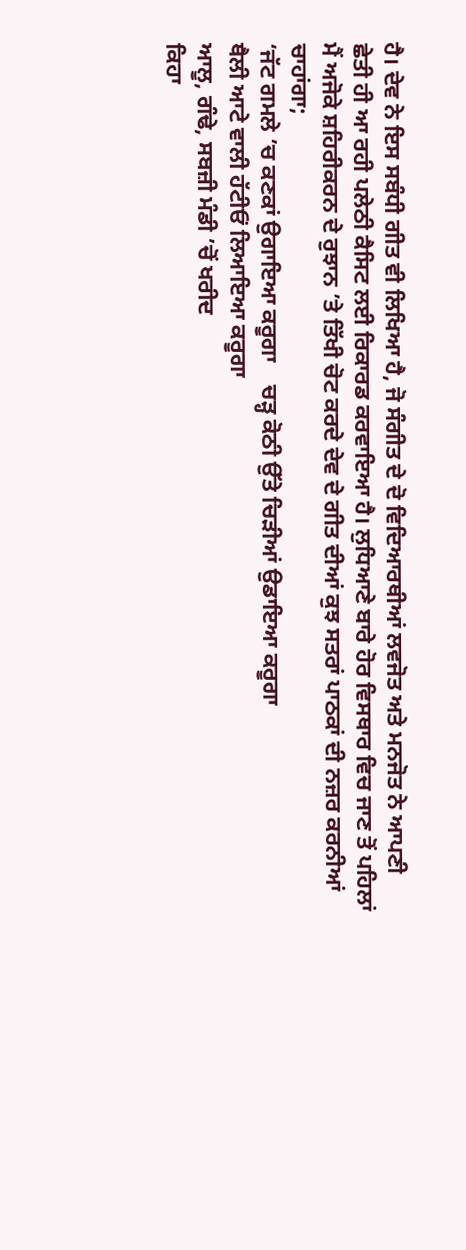ਹੈ। ਦੇਵ ਨੇ ਇਸ ਸਬੰਧੀ ਗੀਤ ਵੀ ਲਿਖਿਆ ਹੈ, ਜੋ ਸੰਗੀਤ ਦੇ ਦੋ ਵਿਦਿਆਰਥੀਆਂ ਲਵਜੋਤ ਅਤੇ ਮਨਜੋਤ ਨੇ ਆਪਣੀ ਛੇਤੀ ਹੀ ਆ ਰਹੀ ਪਲੇਠੀ ਕੈਸਿਟ ਲਈ ਰਿਕਾਰਡ ਕਰਵਾਇਆ ਹੈ। ਲੁਧਿਆਣੇ ਬਾਰੇ ਹੋਰ ਵਿਸਥਾਰ ਵਿਚ ਜਾਣ ਤੋਂ ਪਹਿਲਾਂ ਮੈਂ ਅਜੋਕੇ ਸ਼ਹਿਰੀਕਰਨ ਦੇ ਰੁਝਾਨ ’ਤੇ ਤਿੱਖੀ ਚੋਟ ਕਰਦੇ ਦੇਵ ਦੇ ਗੀਤ ਦੀਆਂ ਕੁਝ ਸਤਰਾਂ ਪਾਠਕਾਂ ਦੀ ਨਜ਼ਰ ਕਰਨੀਆਂ ਚਾਹਾਂਗਾ;
‘ਜੱਟ ਗਮਲੇ ’ਚ ਕਣਕਾਂ ਉਗਾਇਆ ਕਰੂਗਾ    ਚੜ੍ਹ ਕੋਠੀ ਉੱਤੇ ਚਿੜੀਆਂ ਉਡਾਇਆ ਕਰੂਗਾ
ਥੈਲੀ ਆਟੇ ਵਾਲੀ ਹੱਟੀਓਂ ਲਿਆਇਆ ਕਰੂਗਾ
ਆਲੂ, ਗੰਢੇ, ਸਬਜ਼ੀ ਮੰਡੀ ’ਚੋਂ ਖਰੀਦ
ਕਿਹਾ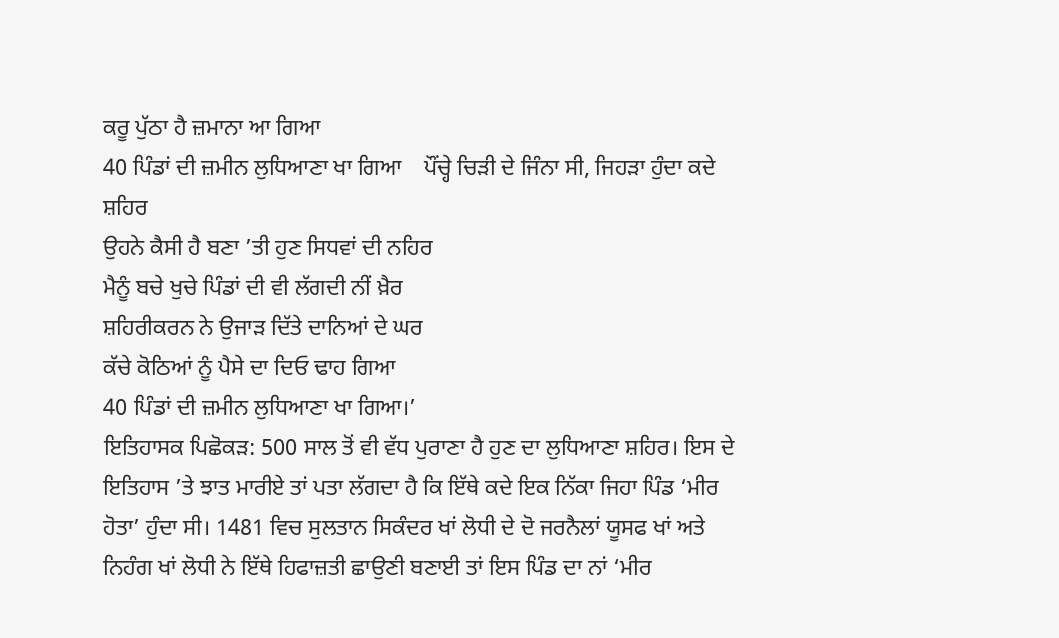ਕਰੂ ਪੁੱਠਾ ਹੈ ਜ਼ਮਾਨਾ ਆ ਗਿਆ
40 ਪਿੰਡਾਂ ਦੀ ਜ਼ਮੀਨ ਲੁਧਿਆਣਾ ਖਾ ਗਿਆ    ਪੌਂਚ੍ਹੇ ਚਿੜੀ ਦੇ ਜਿੰਨਾ ਸੀ, ਜਿਹੜਾ ਹੁੰਦਾ ਕਦੇ ਸ਼ਹਿਰ
ਉਹਨੇ ਕੈਸੀ ਹੈ ਬਣਾ ’ਤੀ ਹੁਣ ਸਿਧਵਾਂ ਦੀ ਨਹਿਰ
ਮੈਨੂੰ ਬਚੇ ਖੁਚੇ ਪਿੰਡਾਂ ਦੀ ਵੀ ਲੱਗਦੀ ਨੀਂ ਖ਼ੈਰ
ਸ਼ਹਿਰੀਕਰਨ ਨੇ ਉਜਾੜ ਦਿੱਤੇ ਦਾਨਿਆਂ ਦੇ ਘਰ
ਕੱਚੇ ਕੋਠਿਆਂ ਨੂੰ ਪੈਸੇ ਦਾ ਦਿਓ ਢਾਹ ਗਿਆ
40 ਪਿੰਡਾਂ ਦੀ ਜ਼ਮੀਨ ਲੁਧਿਆਣਾ ਖਾ ਗਿਆ।’
ਇਤਿਹਾਸਕ ਪਿਛੋਕੜ: 500 ਸਾਲ ਤੋਂ ਵੀ ਵੱਧ ਪੁਰਾਣਾ ਹੈ ਹੁਣ ਦਾ ਲੁਧਿਆਣਾ ਸ਼ਹਿਰ। ਇਸ ਦੇ ਇਤਿਹਾਸ ’ਤੇ ਝਾਤ ਮਾਰੀਏ ਤਾਂ ਪਤਾ ਲੱਗਦਾ ਹੈ ਕਿ ਇੱਥੇ ਕਦੇ ਇਕ ਨਿੱਕਾ ਜਿਹਾ ਪਿੰਡ ‘ਮੀਰ ਹੋਤਾ’ ਹੁੰਦਾ ਸੀ। 1481 ਵਿਚ ਸੁਲਤਾਨ ਸਿਕੰਦਰ ਖਾਂ ਲੋਧੀ ਦੇ ਦੋ ਜਰਨੈਲਾਂ ਯੂਸਫ ਖਾਂ ਅਤੇ ਨਿਹੰਗ ਖਾਂ ਲੋਧੀ ਨੇ ਇੱਥੇ ਹਿਫਾਜ਼ਤੀ ਛਾਉਣੀ ਬਣਾਈ ਤਾਂ ਇਸ ਪਿੰਡ ਦਾ ਨਾਂ ‘ਮੀਰ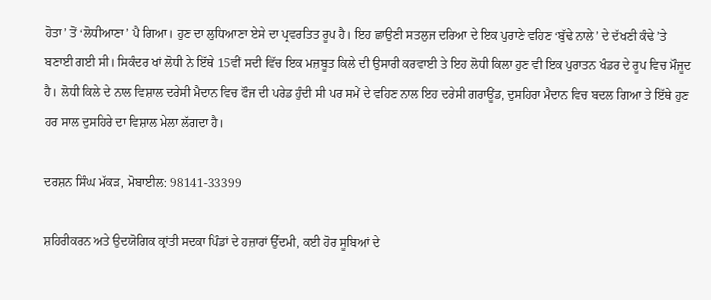ਹੋਤਾ’ ਤੋਂ ‘ਲੋਧੀਆਣਾ’ ਪੈ ਗਿਆ। ਹੁਣ ਦਾ ਲੁਧਿਆਣਾ ਏਸੇ ਦਾ ਪ੍ਰਵਰਤਿਤ ਰੂਪ ਹੈ। ਇਹ ਛਾਉਣੀ ਸਤਲੁਜ ਦਰਿਆ ਦੇ ਇਕ ਪੁਰਾਣੇ ਵਹਿਣ ‘ਬੁੱਢੇ ਨਾਲੇ’ ਦੇ ਦੱਖਣੀ ਕੰਢੇ ’ਤੇ ਬਣਾਈ ਗਈ ਸੀ। ਸਿਕੰਦਰ ਖਾਂ ਲੋਧੀ ਨੇ ਇੱਥੇ 15ਵੀਂ ਸਦੀ ਵਿੱਚ ਇਕ ਮਜ਼ਬੂਤ ਕਿਲੇ ਦੀ ਉਸਾਰੀ ਕਰਵਾਈ ਤੇ ਇਹ ਲੋਧੀ ਕਿਲਾ ਹੁਣ ਵੀ ਇਕ ਪੁਰਾਤਨ ਖੰਡਰ ਦੇ ਰੂਪ ਵਿਚ ਮੌਜੂਦ ਹੈ। ਲੋਧੀ ਕਿਲੇ ਦੇ ਨਾਲ ਵਿਸ਼ਾਲ ਦਰੇਸੀ ਮੈਦਾਨ ਵਿਚ ਫੌਜ ਦੀ ਪਰੇਡ ਹੁੰਦੀ ਸੀ ਪਰ ਸਮੇਂ ਦੇ ਵਹਿਣ ਨਾਲ ਇਹ ਦਰੇਸੀ ਗਰਾਊਂਡ, ਦੁਸਹਿਰਾ ਮੈਦਾਨ ਵਿਚ ਬਦਲ ਗਿਆ ਤੇ ਇੱਥੇ ਹੁਣ ਹਰ ਸਾਲ ਦੁਸਹਿਰੇ ਦਾ ਵਿਸ਼ਾਲ ਮੇਲਾ ਲੱਗਦਾ ਹੈ।

ਦਰਸ਼ਨ ਸਿੰਘ ਮੱਕੜ, ਮੋਬਾਈਲ: 98141-33399

ਸ਼ਹਿਰੀਕਰਨ ਅਤੇ ਉਦਯੋਗਿਕ ਕ੍ਰਾਂਤੀ ਸਦਕਾ ਪਿੰਡਾਂ ਦੇ ਹਜ਼ਾਰਾਂ ਉੱਦਮੀ, ਕਈ ਹੋਰ ਸੂਬਿਆਂ ਦੇ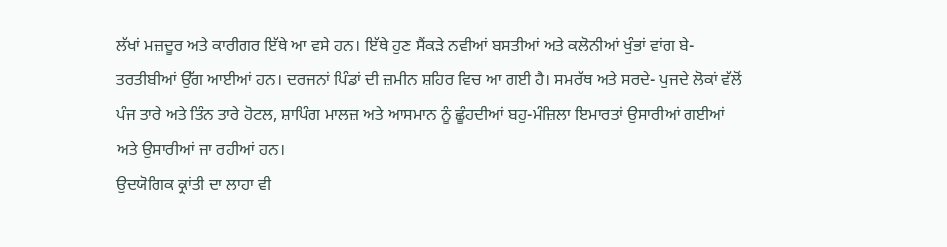ਲੱਖਾਂ ਮਜ਼ਦੂਰ ਅਤੇ ਕਾਰੀਗਰ ਇੱਥੇ ਆ ਵਸੇ ਹਨ। ਇੱਥੇ ਹੁਣ ਸੈਂਕੜੇ ਨਵੀਆਂ ਬਸਤੀਆਂ ਅਤੇ ਕਲੋਨੀਆਂ ਖੁੰਭਾਂ ਵਾਂਗ ਬੇ-ਤਰਤੀਬੀਆਂ ਉੱਗ ਆਈਆਂ ਹਨ। ਦਰਜਨਾਂ ਪਿੰਡਾਂ ਦੀ ਜ਼ਮੀਨ ਸ਼ਹਿਰ ਵਿਚ ਆ ਗਈ ਹੈ। ਸਮਰੱਥ ਅਤੇ ਸਰਦੇ- ਪੁਜਦੇ ਲੋਕਾਂ ਵੱਲੋਂ ਪੰਜ ਤਾਰੇ ਅਤੇ ਤਿੰਨ ਤਾਰੇ ਹੋਟਲ, ਸ਼ਾਪਿੰਗ ਮਾਲਜ਼ ਅਤੇ ਆਸਮਾਨ ਨੂੰ ਛੂੰਹਦੀਆਂ ਬਹੁ-ਮੰਜ਼ਿਲਾ ਇਮਾਰਤਾਂ ਉਸਾਰੀਆਂ ਗਈਆਂ ਅਤੇ ਉਸਾਰੀਆਂ ਜਾ ਰਹੀਆਂ ਹਨ।
ਉਦਯੋਗਿਕ ਕ੍ਰਾਂਤੀ ਦਾ ਲਾਹਾ ਵੀ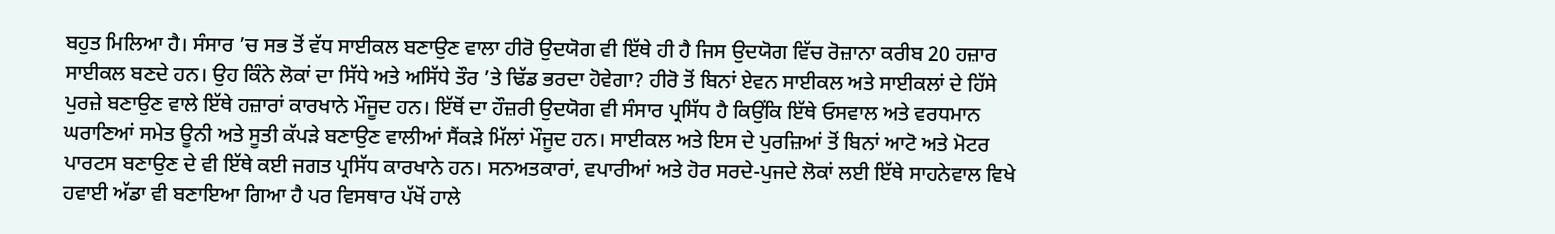ਬਹੁਤ ਮਿਲਿਆ ਹੈ। ਸੰਸਾਰ ’ਚ ਸਭ ਤੋਂ ਵੱਧ ਸਾਈਕਲ ਬਣਾਉਣ ਵਾਲਾ ਹੀਰੋ ਉਦਯੋਗ ਵੀ ਇੱਥੇ ਹੀ ਹੈ ਜਿਸ ਉਦਯੋਗ ਵਿੱਚ ਰੋਜ਼ਾਨਾ ਕਰੀਬ 20 ਹਜ਼ਾਰ ਸਾਈਕਲ ਬਣਦੇ ਹਨ। ਉਹ ਕਿੰਨੇ ਲੋਕਾਂ ਦਾ ਸਿੱਧੇ ਅਤੇ ਅਸਿੱਧੇ ਤੌਰ ’ਤੇ ਢਿੱਡ ਭਰਦਾ ਹੋਵੇਗਾ? ਹੀਰੋ ਤੋਂ ਬਿਨਾਂ ਏਵਨ ਸਾਈਕਲ ਅਤੇ ਸਾਈਕਲਾਂ ਦੇ ਹਿੱਸੇ ਪੁਰਜ਼ੇ ਬਣਾਉਣ ਵਾਲੇ ਇੱਥੇ ਹਜ਼ਾਰਾਂ ਕਾਰਖਾਨੇ ਮੌਜੂਦ ਹਨ। ਇੱਥੋਂ ਦਾ ਹੌਜ਼ਰੀ ਉਦਯੋਗ ਵੀ ਸੰਸਾਰ ਪ੍ਰਸਿੱਧ ਹੈ ਕਿਉਂਕਿ ਇੱਥੇ ਓਸਵਾਲ ਅਤੇ ਵਰਧਮਾਨ ਘਰਾਣਿਆਂ ਸਮੇਤ ਊਨੀ ਅਤੇ ਸੂਤੀ ਕੱਪੜੇ ਬਣਾਉਣ ਵਾਲੀਆਂ ਸੈਂਕੜੇ ਮਿੱਲਾਂ ਮੌਜੂਦ ਹਨ। ਸਾਈਕਲ ਅਤੇ ਇਸ ਦੇ ਪੁਰਜ਼ਿਆਂ ਤੋਂ ਬਿਨਾਂ ਆਟੋ ਅਤੇ ਮੋਟਰ ਪਾਰਟਸ ਬਣਾਉਣ ਦੇ ਵੀ ਇੱਥੇ ਕਈ ਜਗਤ ਪ੍ਰਸਿੱਧ ਕਾਰਖਾਨੇ ਹਨ। ਸਨਅਤਕਾਰਾਂ, ਵਪਾਰੀਆਂ ਅਤੇ ਹੋਰ ਸਰਦੇ-ਪੁਜਦੇ ਲੋਕਾਂ ਲਈ ਇੱਥੇ ਸਾਹਨੇਵਾਲ ਵਿਖੇ ਹਵਾਈ ਅੱਡਾ ਵੀ ਬਣਾਇਆ ਗਿਆ ਹੈ ਪਰ ਵਿਸਥਾਰ ਪੱਖੋਂ ਹਾਲੇ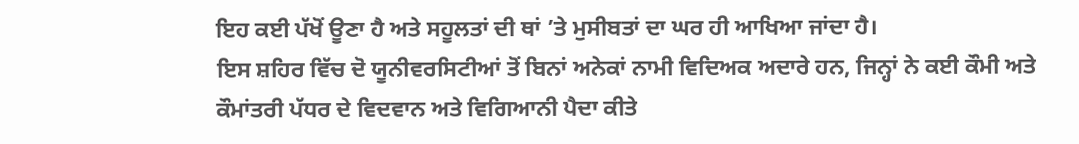ਇਹ ਕਈ ਪੱਖੋਂ ਊਣਾ ਹੈ ਅਤੇ ਸਹੂਲਤਾਂ ਦੀ ਥਾਂ ’ਤੇ ਮੁਸੀਬਤਾਂ ਦਾ ਘਰ ਹੀ ਆਖਿਆ ਜਾਂਦਾ ਹੈ।
ਇਸ ਸ਼ਹਿਰ ਵਿੱਚ ਦੋ ਯੂਨੀਵਰਸਿਟੀਆਂ ਤੋਂ ਬਿਨਾਂ ਅਨੇਕਾਂ ਨਾਮੀ ਵਿਦਿਅਕ ਅਦਾਰੇ ਹਨ, ਜਿਨ੍ਹਾਂ ਨੇ ਕਈ ਕੌਮੀ ਅਤੇ ਕੌਮਾਂਤਰੀ ਪੱਧਰ ਦੇ ਵਿਦਵਾਨ ਅਤੇ ਵਿਗਿਆਨੀ ਪੈਦਾ ਕੀਤੇ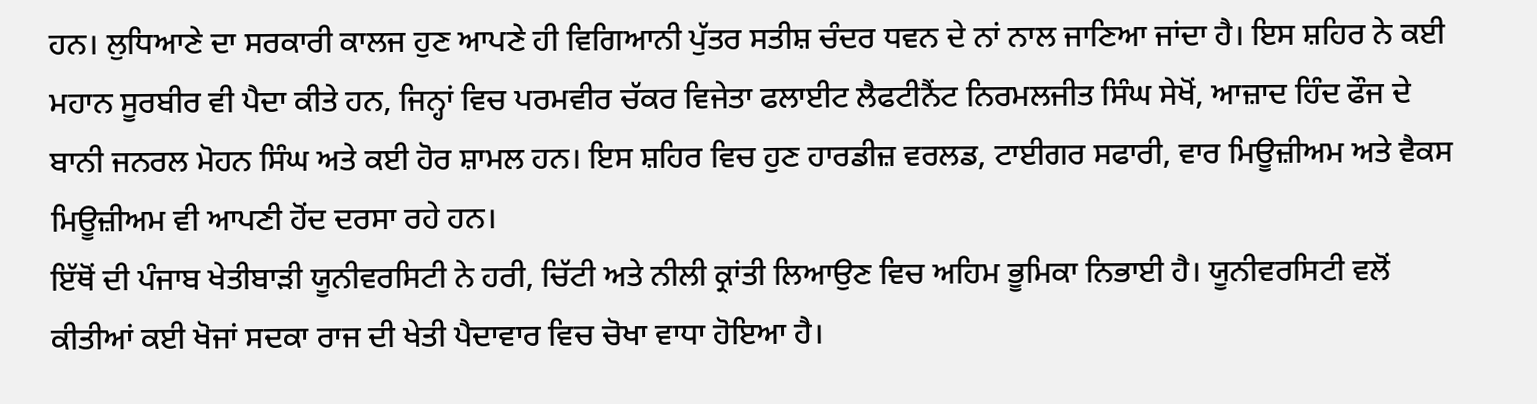ਹਨ। ਲੁਧਿਆਣੇ ਦਾ ਸਰਕਾਰੀ ਕਾਲਜ ਹੁਣ ਆਪਣੇ ਹੀ ਵਿਗਿਆਨੀ ਪੁੱਤਰ ਸਤੀਸ਼ ਚੰਦਰ ਧਵਨ ਦੇ ਨਾਂ ਨਾਲ ਜਾਣਿਆ ਜਾਂਦਾ ਹੈ। ਇਸ ਸ਼ਹਿਰ ਨੇ ਕਈ ਮਹਾਨ ਸੂਰਬੀਰ ਵੀ ਪੈਦਾ ਕੀਤੇ ਹਨ, ਜਿਨ੍ਹਾਂ ਵਿਚ ਪਰਮਵੀਰ ਚੱਕਰ ਵਿਜੇਤਾ ਫਲਾਈਟ ਲੈਫਟੀਨੈਂਟ ਨਿਰਮਲਜੀਤ ਸਿੰਘ ਸੇਖੋਂ, ਆਜ਼ਾਦ ਹਿੰਦ ਫੌਜ ਦੇ ਬਾਨੀ ਜਨਰਲ ਮੋਹਨ ਸਿੰਘ ਅਤੇ ਕਈ ਹੋਰ ਸ਼ਾਮਲ ਹਨ। ਇਸ ਸ਼ਹਿਰ ਵਿਚ ਹੁਣ ਹਾਰਡੀਜ਼ ਵਰਲਡ, ਟਾਈਗਰ ਸਫਾਰੀ, ਵਾਰ ਮਿਊਜ਼ੀਅਮ ਅਤੇ ਵੈਕਸ ਮਿਊਜ਼ੀਅਮ ਵੀ ਆਪਣੀ ਹੋਂਦ ਦਰਸਾ ਰਹੇ ਹਨ।
ਇੱਥੋਂ ਦੀ ਪੰਜਾਬ ਖੇਤੀਬਾੜੀ ਯੂਨੀਵਰਸਿਟੀ ਨੇ ਹਰੀ, ਚਿੱਟੀ ਅਤੇ ਨੀਲੀ ਕ੍ਰਾਂਤੀ ਲਿਆਉਣ ਵਿਚ ਅਹਿਮ ਭੂਮਿਕਾ ਨਿਭਾਈ ਹੈ। ਯੂਨੀਵਰਸਿਟੀ ਵਲੋਂ ਕੀਤੀਆਂ ਕਈ ਖੋਜਾਂ ਸਦਕਾ ਰਾਜ ਦੀ ਖੇਤੀ ਪੈਦਾਵਾਰ ਵਿਚ ਚੋਖਾ ਵਾਧਾ ਹੋਇਆ ਹੈ।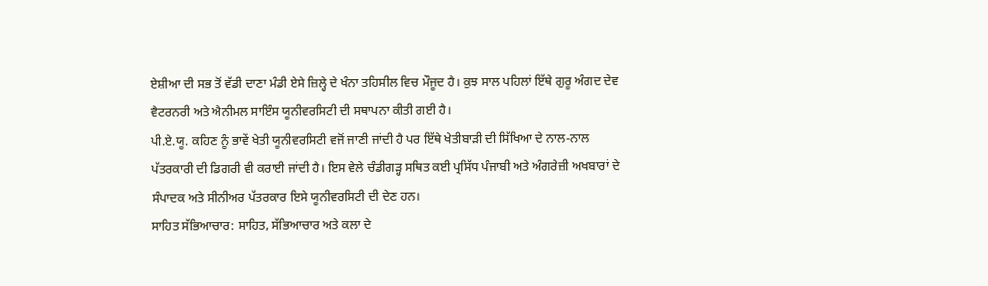ਏਸ਼ੀਆ ਦੀ ਸਭ ਤੋਂ ਵੱਡੀ ਦਾਣਾ ਮੰਡੀ ਏਸੇ ਜ਼ਿਲ੍ਹੇ ਦੇ ਖੰਨਾ ਤਹਿਸੀਲ ਵਿਚ ਮੌਜੂਦ ਹੈ। ਕੁਝ ਸਾਲ ਪਹਿਲਾਂ ਇੱਥੇ ਗੁਰੂ ਅੰਗਦ ਦੇਵ ਵੈਟਰਨਰੀ ਅਤੇ ਐਨੀਮਲ ਸਾਇੰਸ ਯੂਨੀਵਰਸਿਟੀ ਦੀ ਸਥਾਪਨਾ ਕੀਤੀ ਗਈ ਹੈ।
ਪੀ.ਏ.ਯੂ. ਕਹਿਣ ਨੂੰ ਭਾਵੇਂ ਖੇਤੀ ਯੂਨੀਵਰਸਿਟੀ ਵਜੋਂ ਜਾਣੀ ਜਾਂਦੀ ਹੈ ਪਰ ਇੱਥੇ ਖੇਤੀਬਾੜੀ ਦੀ ਸਿੱਖਿਆ ਦੇ ਨਾਲ-ਨਾਲ ਪੱਤਰਕਾਰੀ ਦੀ ਡਿਗਰੀ ਵੀ ਕਰਾਈ ਜਾਂਦੀ ਹੈ। ਇਸ ਵੇਲੇ ਚੰਡੀਗੜ੍ਹ ਸਥਿਤ ਕਈ ਪ੍ਰਸਿੱਧ ਪੰਜਾਬੀ ਅਤੇ ਅੰਗਰੇਜ਼ੀ ਅਖਬਾਰਾਂ ਦੇ ਸੰਪਾਦਕ ਅਤੇ ਸੀਨੀਅਰ ਪੱਤਰਕਾਰ ਇਸੇ ਯੂਨੀਵਰਸਿਟੀ ਦੀ ਦੇਣ ਹਨ।
ਸਾਹਿਤ ਸੱਭਿਆਚਾਰ: ਸਾਹਿਤ, ਸੱਭਿਆਚਾਰ ਅਤੇ ਕਲਾ ਦੇ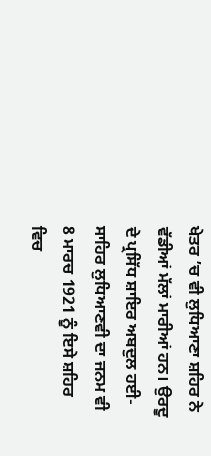ਖੇਤਰ ’ਚ ਵੀ ਲੁਧਿਆਣਾ ਸ਼ਹਿਰ ਨੇ ਵੱਡੀਆਂ ਮੱਲਾਂ ਮਾਰੀਆਂ ਹਨ। ਉਰਦੂ ਦੇ ਪ੍ਰਸਿੱਧ ਸ਼ਾਇਰ ਅਬਦੁਲ ਹਈ-ਸਾਹਿਰ ਲੁਧਿਆਣਵੀ ਦਾ ਜਨਮ ਵੀ 8 ਮਾਰਚ 1921 ਨੂੰ ਇਸੇ ਸ਼ਹਿਰ ਵਿਚ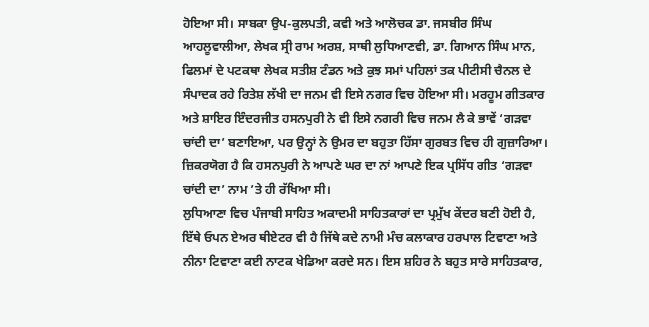ਹੋਇਆ ਸੀ। ਸਾਬਕਾ ਉਪ-ਕੁਲਪਤੀ, ਕਵੀ ਅਤੇ ਆਲੋਚਕ ਡਾ. ਜਸਬੀਰ ਸਿੰਘ ਆਹਲੂਵਾਲੀਆ, ਲੇਖਕ ਸ੍ਰੀ ਰਾਮ ਅਰਸ਼, ਸਾਥੀ ਲੁਧਿਆਣਵੀ, ਡਾ. ਗਿਆਨ ਸਿੰਘ ਮਾਨ, ਫਿਲਮਾਂ ਦੇ ਪਟਕਥਾ ਲੇਖਕ ਸਤੀਸ਼ ਟੰਡਨ ਅਤੇ ਕੁਝ ਸਮਾਂ ਪਹਿਲਾਂ ਤਕ ਪੀਟੀਸੀ ਚੈਨਲ ਦੇ ਸੰਪਾਦਕ ਰਹੇ ਰਿਤੇਸ਼ ਲੱਖੀ ਦਾ ਜਨਮ ਵੀ ਇਸੇ ਨਗਰ ਵਿਚ ਹੋਇਆ ਸੀ। ਮਰਹੂਮ ਗੀਤਕਾਰ ਅਤੇ ਸ਼ਾਇਰ ਇੰਦਰਜੀਤ ਹਸਨਪੁਰੀ ਨੇ ਵੀ ਇਸੇ ਨਗਰੀ ਵਿਚ ਜਨਮ ਲੈ ਕੇ ਭਾਵੇਂ ‘ਗੜਵਾ ਚਾਂਦੀ ਦਾ’ ਬਣਾਇਆ, ਪਰ ਉਨ੍ਹਾਂ ਨੇ ਉਮਰ ਦਾ ਬਹੁਤਾ ਹਿੱਸਾ ਗੁਰਬਤ ਵਿਚ ਹੀ ਗੁਜ਼ਾਰਿਆ। ਜ਼ਿਕਰਯੋਗ ਹੈ ਕਿ ਹਸਨਪੁਰੀ ਨੇ ਆਪਣੇ ਘਰ ਦਾ ਨਾਂ ਆਪਣੇ ਇਕ ਪ੍ਰਸਿੱਧ ਗੀਤ ‘ਗੜਵਾ ਚਾਂਦੀ ਦਾ’ ਨਾਮ ’ਤੇ ਹੀ ਰੱਖਿਆ ਸੀ।
ਲੁਧਿਆਣਾ ਵਿਚ ਪੰਜਾਬੀ ਸਾਹਿਤ ਅਕਾਦਮੀ ਸਾਹਿਤਕਾਰਾਂ ਦਾ ਪ੍ਰਮੁੱਖ ਕੇਂਦਰ ਬਣੀ ਹੋਈ ਹੈ, ਇੱਥੇ ਓਪਨ ਏਅਰ ਥੀਏਟਰ ਵੀ ਹੈ ਜਿੱਥੇ ਕਦੇ ਨਾਮੀ ਮੰਚ ਕਲਾਕਾਰ ਹਰਪਾਲ ਟਿਵਾਣਾ ਅਤੇ ਨੀਨਾ ਟਿਵਾਣਾ ਕਈ ਨਾਟਕ ਖੇਡਿਆ ਕਰਦੇ ਸਨ। ਇਸ ਸ਼ਹਿਰ ਨੇ ਬਹੁਤ ਸਾਰੇ ਸਾਹਿਤਕਾਰ,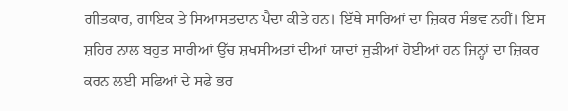ਗੀਤਕਾਰ, ਗਾਇਕ ਤੇ ਸਿਆਸਤਦਾਨ ਪੈਦਾ ਕੀਤੇ ਹਨ। ਇੱਥੇ ਸਾਰਿਆਂ ਦਾ ਜ਼ਿਕਰ ਸੰਭਵ ਨਹੀਂ। ਇਸ ਸ਼ਹਿਰ ਨਾਲ ਬਹੁਤ ਸਾਰੀਆਂ ਉੱਚ ਸ਼ਖਸੀਅਤਾਂ ਦੀਆਂ ਯਾਦਾਂ ਜੁੜੀਆਂ ਹੋਈਆਂ ਹਨ ਜਿਨ੍ਹਾਂ ਦਾ ਜ਼ਿਕਰ ਕਰਨ ਲਈ ਸਫਿਆਂ ਦੇ ਸਫੇ ਭਰ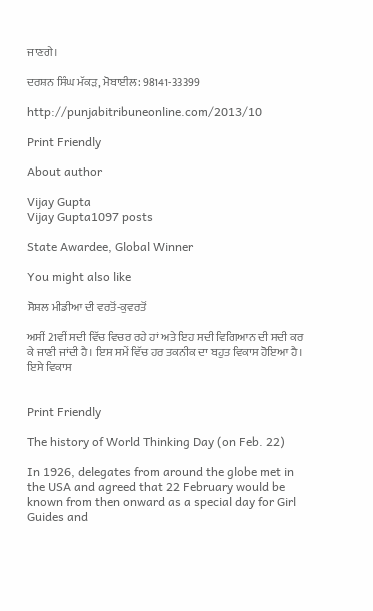ਜਾਣਗੇ।

ਦਰਸ਼ਨ ਸਿੰਘ ਮੱਕੜ, ਮੋਬਾਈਲ: 98141-33399

http://punjabitribuneonline.com/2013/10

Print Friendly

About author

Vijay Gupta
Vijay Gupta1097 posts

State Awardee, Global Winner

You might also like

ਸੋਸ਼ਲ ਮੀਡੀਆ ਦੀ ਵਰਤੋਂ-ਕੁਵਰਤੋਂ

ਅਸੀਂ 21ਵੀਂ ਸਦੀ ਵਿੱਚ ਵਿਚਰ ਰਹੇ ਹਾਂ ਅਤੇ ਇਹ ਸਦੀ ਵਿਗਿਆਨ ਦੀ ਸਦੀ ਕਰ ਕੇ ਜਾਣੀ ਜਾਂਦੀ ਹੈ। ਇਸ ਸਮੇਂ ਵਿੱਚ ਹਰ ਤਕਨੀਕ ਦਾ ਬਹੁਤ ਵਿਕਾਸ ਹੋਇਆ ਹੈ। ਇਸੇ ਵਿਕਾਸ


Print Friendly

The history of World Thinking Day (on Feb. 22)

In 1926, delegates from around the globe met in the USA and agreed that 22 February would be known from then onward as a special day for Girl Guides and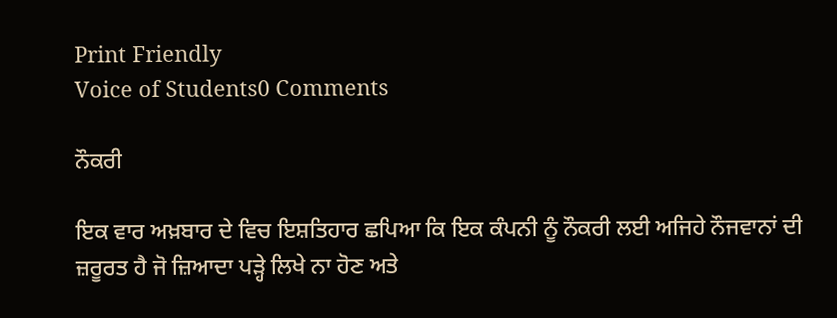Print Friendly
Voice of Students0 Comments

ਨੌਕਰੀ

ਇਕ ਵਾਰ ਅਖ਼ਬਾਰ ਦੇ ਵਿਚ ਇਸ਼ਤਿਹਾਰ ਛਪਿਆ ਕਿ ਇਕ ਕੰਪਨੀ ਨੂੰ ਨੌਕਰੀ ਲਈ ਅਜਿਹੇ ਨੌਜਵਾਨਾਂ ਦੀ ਜ਼ਰੂਰਤ ਹੈ ਜੋ ਜ਼ਿਆਦਾ ਪੜ੍ਹੇ ਲਿਖੇ ਨਾ ਹੋਣ ਅਤੇ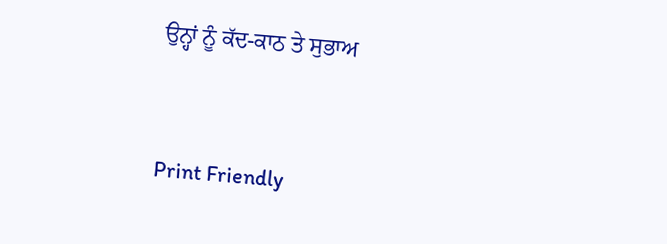ਉਨ੍ਹਾਂ ਨੂੰ ਕੱਦ-ਕਾਠ ਤੇ ਸੁਭਾਅ


Print Friendly